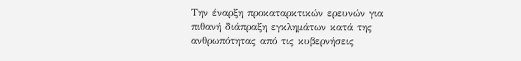Την έναρξη προκαταρκτικών ερευνών για πιθανή διάπραξη εγκλημάτων κατά της ανθρωπότητας από τις κυβερνήσεις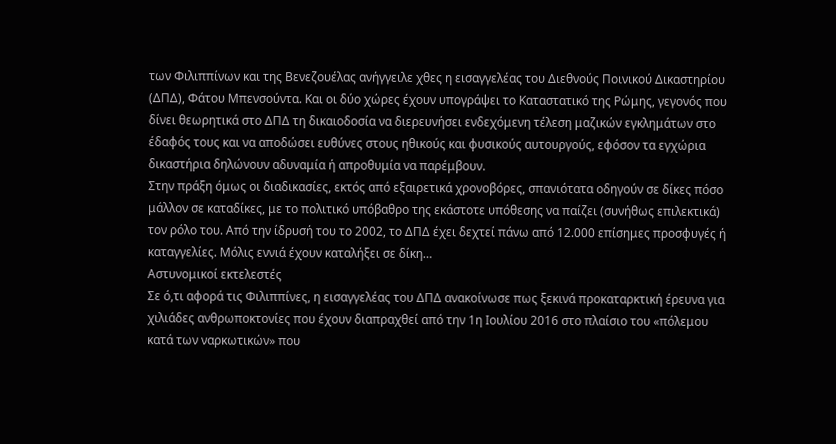των Φιλιππίνων και της Βενεζουέλας ανήγγειλε χθες η εισαγγελέας του Διεθνούς Ποινικού Δικαστηρίου (ΔΠΔ), Φάτου Μπενσούντα. Και οι δύο χώρες έχουν υπογράψει το Καταστατικό της Ρώμης, γεγονός που δίνει θεωρητικά στο ΔΠΔ τη δικαιοδοσία να διερευνήσει ενδεχόμενη τέλεση μαζικών εγκλημάτων στο έδαφός τους και να αποδώσει ευθύνες στους ηθικούς και φυσικούς αυτουργούς, εφόσον τα εγχώρια δικαστήρια δηλώνουν αδυναμία ή απροθυμία να παρέμβουν.
Στην πράξη όμως οι διαδικασίες, εκτός από εξαιρετικά χρονοβόρες, σπανιότατα οδηγούν σε δίκες πόσο μάλλον σε καταδίκες, με το πολιτικό υπόβαθρο της εκάστοτε υπόθεσης να παίζει (συνήθως επιλεκτικά) τον ρόλο του. Από την ίδρυσή του το 2002, το ΔΠΔ έχει δεχτεί πάνω από 12.000 επίσημες προσφυγές ή καταγγελίες. Μόλις εννιά έχουν καταλήξει σε δίκη…
Αστυνομικοί εκτελεστές
Σε ό,τι αφορά τις Φιλιππίνες, η εισαγγελέας του ΔΠΔ ανακοίνωσε πως ξεκινά προκαταρκτική έρευνα για χιλιάδες ανθρωποκτονίες που έχουν διαπραχθεί από την 1η Ιουλίου 2016 στο πλαίσιο του «πόλεμου κατά των ναρκωτικών» που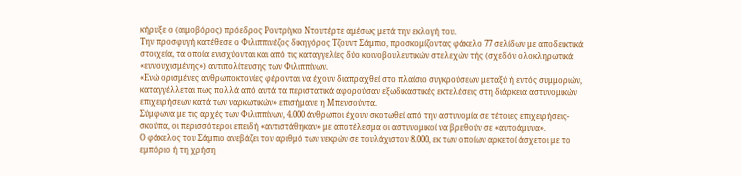κήρυξε ο (αιμοβόρος) πρόεδρος Ροντρίγκο Ντουτέρτε αμέσως μετά την εκλογή του.
Την προσφυγή κατέθεσε ο Φιλιππινέζος δικηγόρος Τζουντ Σάμπιο, προσκομίζοντας φάκελο 77 σελίδων με αποδεικτικά στοιχεία, τα οποία ενισχύονται και από τις καταγγελίες δύο κοινοβουλευτικών στελεχών τής (σχεδόν ολοκληρωτικά «ευνουχισμένης») αντιπολίτευσης των Φιλιππίνων.
«Ενώ ορισμένες ανθρωποκτονίες φέρονται να έχουν διαπραχθεί στο πλαίσιο συγκρούσεων μεταξύ ή εντός συμμοριών, καταγγέλλεται πως πολλά από αυτά τα περιστατικά αφορούσαν εξωδικαστικές εκτελέσεις στη διάρκεια αστυνομικών επιχειρήσεων κατά των ναρκωτικών» επισήμανε η Μπενσούντα.
Σύμφωνα με τις αρχές των Φιλιππίνων, 4.000 άνθρωποι έχουν σκοτωθεί από την αστυνομία σε τέτοιες επιχειρήσεις-σκούπα, οι περισσότεροι επειδή «αντιστάθηκαν» με αποτέλεσμα οι αστυνομικοί να βρεθούν σε «αυτοάμυνα».
Ο φάκελος του Σάμπιο ανεβάζει τον αριθμό των νεκρών σε τουλάχιστον 8.000, εκ των οποίων αρκετοί άσχετοι με το εμπόριο ή τη χρήση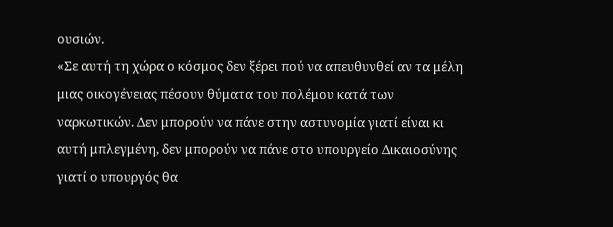ουσιών.
«Σε αυτή τη χώρα ο κόσμος δεν ξέρει πού να απευθυνθεί αν τα μέλη μιας οικογένειας πέσουν θύματα του πολέμου κατά των ναρκωτικών. Δεν μπορούν να πάνε στην αστυνομία γιατί είναι κι αυτή μπλεγμένη, δεν μπορούν να πάνε στο υπουργείο Δικαιοσύνης γιατί ο υπουργός θα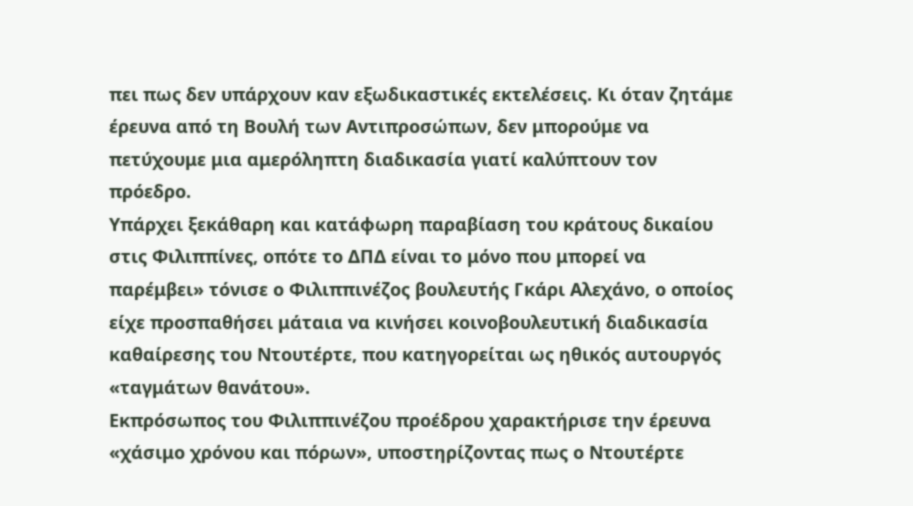πει πως δεν υπάρχουν καν εξωδικαστικές εκτελέσεις. Κι όταν ζητάμε έρευνα από τη Βουλή των Αντιπροσώπων, δεν μπορούμε να πετύχουμε μια αμερόληπτη διαδικασία γιατί καλύπτουν τον πρόεδρο.
Υπάρχει ξεκάθαρη και κατάφωρη παραβίαση του κράτους δικαίου στις Φιλιππίνες, οπότε το ΔΠΔ είναι το μόνο που μπορεί να παρέμβει» τόνισε ο Φιλιππινέζος βουλευτής Γκάρι Αλεχάνο, ο οποίος είχε προσπαθήσει μάταια να κινήσει κοινοβουλευτική διαδικασία καθαίρεσης του Ντουτέρτε, που κατηγορείται ως ηθικός αυτουργός «ταγμάτων θανάτου».
Εκπρόσωπος του Φιλιππινέζου προέδρου χαρακτήρισε την έρευνα «χάσιμο χρόνου και πόρων», υποστηρίζοντας πως ο Ντουτέρτε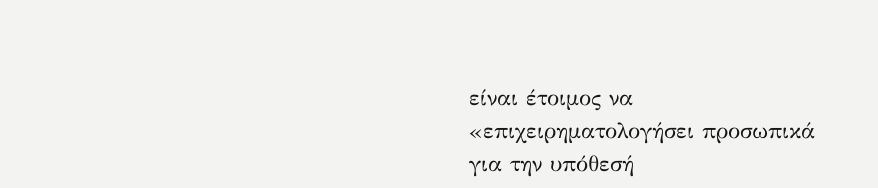είναι έτοιμος να «επιχειρηματολογήσει προσωπικά για την υπόθεσή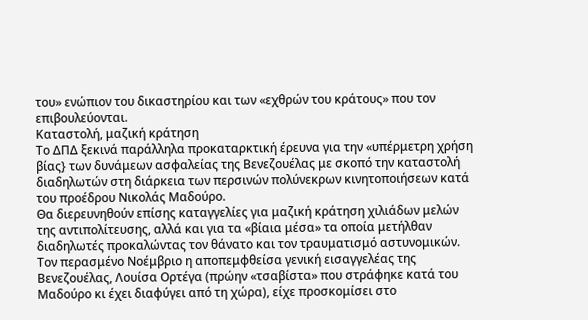του» ενώπιον του δικαστηρίου και των «εχθρών του κράτους» που τον επιβουλεύονται.
Καταστολή, μαζική κράτηση
Το ΔΠΔ ξεκινά παράλληλα προκαταρκτική έρευνα για την «υπέρμετρη χρήση βίας} των δυνάμεων ασφαλείας της Βενεζουέλας με σκοπό την καταστολή διαδηλωτών στη διάρκεια των περσινών πολύνεκρων κινητοποιήσεων κατά του προέδρου Νικολάς Μαδούρο.
Θα διερευνηθούν επίσης καταγγελίες για μαζική κράτηση χιλιάδων μελών της αντιπολίτευσης, αλλά και για τα «βίαια μέσα» τα οποία μετήλθαν διαδηλωτές προκαλώντας τον θάνατο και τον τραυματισμό αστυνομικών.
Τον περασμένο Νοέμβριο η αποπεμφθείσα γενική εισαγγελέας της Βενεζουέλας, Λουίσα Ορτέγα (πρώην «τσαβίστα» που στράφηκε κατά του Μαδούρο κι έχει διαφύγει από τη χώρα), είχε προσκομίσει στο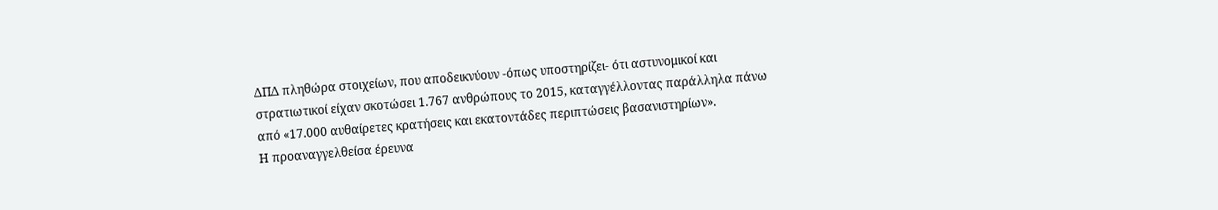ΔΠΔ πληθώρα στοιχείων, που αποδεικνύουν -όπως υποστηρίζει- ότι αστυνομικοί και στρατιωτικοί είχαν σκοτώσει 1.767 ανθρώπους το 2015, καταγγέλλοντας παράλληλα πάνω από «17.000 αυθαίρετες κρατήσεις και εκατοντάδες περιπτώσεις βασανιστηρίων».
Η προαναγγελθείσα έρευνα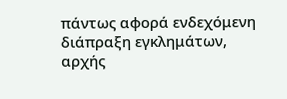πάντως αφορά ενδεχόμενη διάπραξη εγκλημάτων, αρχής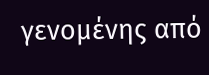γενομένης από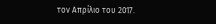τον Απρίλιο του 2017.